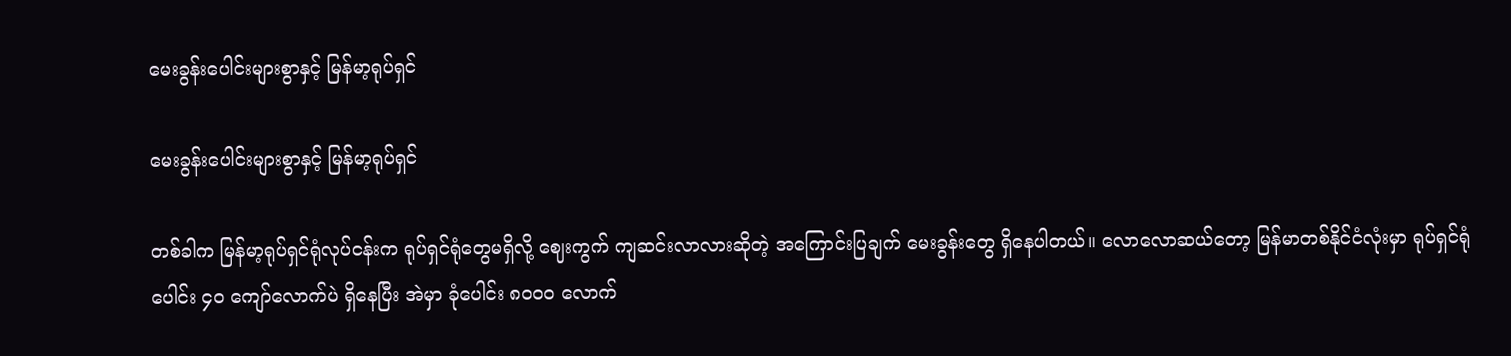မေးခွန်းပေါင်းများစွာနှင့် မြန်မာ့ရုပ်ရှင်

မေးခွန်းပေါင်းများစွာနှင့် မြန်မာ့ရုပ်ရှင်

တစ်ခါက မြန်မာ့ရုပ်ရှင်ရုံလုပ်ငန်းက ရုပ်ရှင်ရုံတွေမရှိလို့ ဈေးကွက် ကျဆင်းလာလားဆိုတဲ့ အကြောင်းပြချက် မေးခွန်းတွေ ရှိနေပါတယ်။ လောလောဆယ်တော့ မြန်မာတစ်နိုင်ငံလုံးမှာ ရုပ်ရှင်ရုံပေါင်း ၄၀ ကျော်လောက်ပဲ ရှိနေပြီး အဲမှာ ခုံပေါင်း ၈၀၀၀ လောက်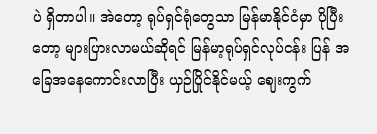ပဲ ရှိတာပါ။ အဲတော့ ရုပ်ရှင်ရုံတွေသာ မြန်မာနိုင်ငံမှာ ပိုပြီးတော့ များပြားလာမယ်ဆိုရင် မြန်မာ့ရုပ်ရှင်လုပ်ငန်း ပြန် အခြေအနေကောင်းလာပြီး ယှဉ်ပြိုင်နိုင်မယ့် ဈေးကွက်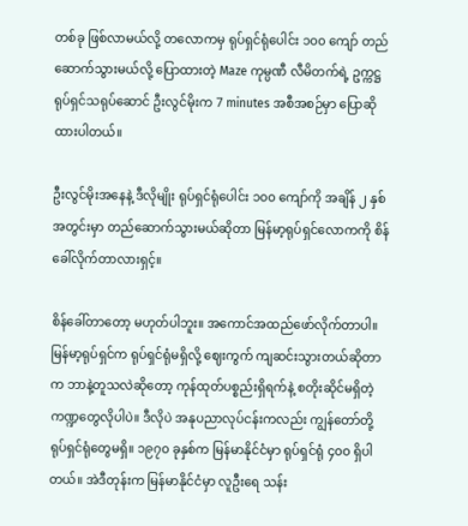တစ်ခု ဖြစ်လာမယ်လို့ တလောကမှ ရုပ်ရှင်ရုံပေါင်း ၁၀၀ ကျော် တည်ဆောက်သွားမယ်လို့ ပြောထားတဲ့ Maze ကုမ္ပဏီ လီမိတက်ရဲ့ ဥက္ကဋ္ဌ ရုပ်ရှင်သရုပ်ဆောင် ဦးလွင်မိုးက 7 minutes အစီအစဉ်မှာ ပြောဆိုထားပါတယ်။

ဦးလွင်မိုးအနေနဲ့ ဒီလိုမျိုး ရုပ်ရှင်ရုံပေါင်း ၁၀၀ ကျော်ကို အချိန် ၂ နှစ်အတွင်းမှာ တည်ဆောက်သွားမယ်ဆိုတာ မြန်မာ့ရုပ်ရှင်လောကကို စိန်ခေါ်လိုက်တာလားရှင့်။

စိန်ခေါ်တာတော့ မဟုတ်ပါဘူး။ အကောင်အထည်ဖော်လိုက်တာပါ။ မြန်မာ့ရုပ်ရှင်က ရုပ်ရှင်ရုံမရှိလို့ ဈေးကွက် ကျဆင်းသွားတယ်ဆိုတာက ဘာနဲ့တူသလဲဆိုတော့ ကုန်ထုတ်ပစ္စည်းရှိရက်နဲ့ စတိုးဆိုင်မရှိတဲ့ ကဏ္ဍတွေလိုပါပဲ။ ဒီလိုပဲ အနုပညာလုပ်ငန်းကလည်း ကျွန်တော်တို့ ရုပ်ရှင်ရုံတွေမရှိ။ ၁၉၇၀ ခုနှစ်က မြန်မာနိုင်ငံမှာ ရုပ်ရှင်ရုံ ၄၀၀ ရှိပါတယ်။ အဲဒီတုန်းက မြန်မာနိုင်ငံမှာ လူဦးရေ သန်း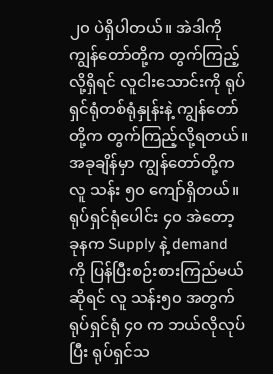၂၀ ပဲရှိပါတယ်။ အဲဒါကို ကျွန်တော်တို့က တွက်ကြည့်လို့ရှိရင် လူငါးသောင်းကို ရုပ်ရှင်ရုံတစ်ရုံနှုန်းနဲ့ ကျွန်တော်တို့က တွက်ကြည့်လို့ရတယ်။ အခုချိန်မှာ ကျွန်တော်တို့က လူ သန်း ၅၀ ကျော်ရှိတယ်။ ရုပ်ရှင်ရုံပေါင်း ၄၀ အဲတော့ ခုနက Supply နဲ့ demand ကို ပြန်ပြီးစဉ်းစားကြည်မယ်ဆိုရင် လူ သန်း၅၀ အတွက် ရုပ်ရှင်ရုံ ၄၀ က ဘယ်လိုလုပ်ပြီး ရုပ်ရှင်သ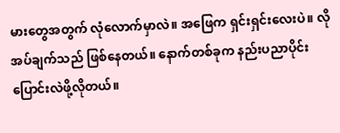မားတွေအတွက် လုံလောက်မှာလဲ။ အဖြေက ရှင်းရှင်းလေးပဲ။ လိုအပ်ချက်သည် ဖြစ်နေတယ်။ နောက်တစ်ခုက နည်းပညာပိုင်း ပြောင်းလဲဖို့လိုတယ်။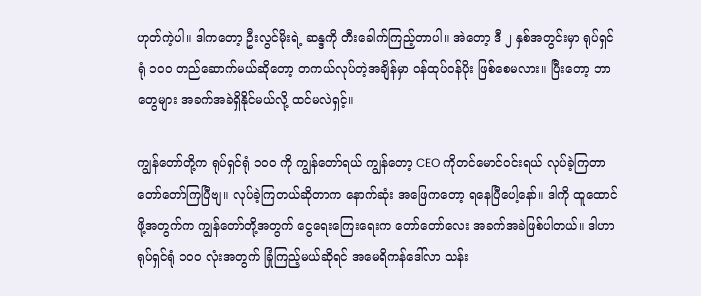ဟုတ်ကဲ့ပါ။ ဒါကတော့ ဦးလွင်မိုးရဲ့ ဆန္ဒကို တီးခေါက်ကြည့်တာပါ။ အဲတော့ ဒီ ၂ နှစ်အတွင်းမှာ ရုပ်ရှင်ရုံ ၁၀၀ တည်ဆောက်မယ်ဆိုတော့ တကယ်လုပ်တဲ့အချိန်မှာ ဝန်ထုပ်ဝန်ပိုး ဖြစ်စေမလား။ ပြီးတော့ ဘာတွေများ အခက်အခဲရှိနိုင်မယ်လို့ ထင်မလဲရှင့်။

ကျွန်တော်တို့က ရုပ်ရှင်ရုံ ၁၀၀ ကို ကျွန်တော်ရယ် ကျွန်တော့ CEO ကိုတင်မောင်ဝင်းရယ် လုပ်ခဲ့ကြတာ တော်တော်ကြပြီဗျ။ လုပ်ခဲ့ကြတယ်ဆိုတာက နောက်ဆုံး အဖြေကတော့ ရနေပြီပေါ့နော်။ ဒါကို ထူထောင်ဖို့အတွက်က ကျွန်တော်တို့အတွက် ငွေရေးကြေးရေးက တော်တော်လေး အခက်အခဲဖြစ်ပါတယ်။ ဒါဟာ ရုပ်ရှင်ရုံ ၁၀၀ လုံးအတွက် ခြုံကြည့်မယ်ဆိုရင် အမေရိကန်ဒေါ်လာ သန်း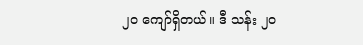၂၀ ကျော်ရှိတယ်။ ဒီ သန်း ၂၀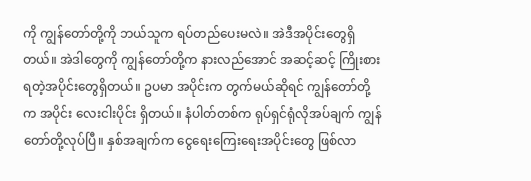ကို ကျွန်တော်တို့ကို ဘယ်သူက ရပ်တည်ပေးမလဲ။ အဲဒီအပိုင်းတွေရှိတယ်။ အဲဒါတွေကို ကျွန်တော်တို့က နားလည်အောင် အဆင့်ဆင့် ကြိုးစားရတဲ့အပိုင်းတွေရှိတယ်။ ဥပမာ အပိုင်းက တွက်မယ်ဆိုရင် ကျွန်တော်တို့က အပိုင်း လေးငါးပိုင်း ရှိတယ်။ နံပါတ်တစ်က ရုပ်ရှင်ရုံလိုအပ်ချက် ကျွန်တော်တို့လုပ်ပြီ။ နှစ်အချက်က ငွေရေးကြေးရေးအပိုင်းတွေ ဖြစ်လာ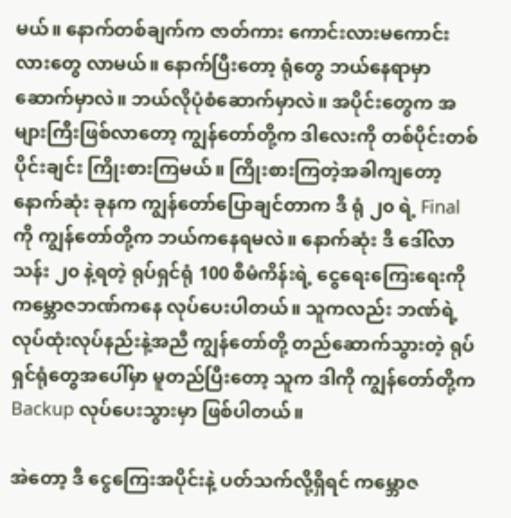မယ်။ နောက်တစ်ချက်က ဇာတ်ကား ကောင်းလားမကောင်းလားတွေ လာမယ်။ နောက်ပြီးတော့ ရုံတွေ ဘယ်နေရာမှာဆောက်မှာလဲ။ ဘယ်လိုပုံစံဆောက်မှာလဲ။ အပိုင်းတွေက အများကြီးဖြစ်လာတော့ ကျွန်တော်တို့က ဒါလေးကို တစ်ပိုင်းတစ်ပိုင်းချင်း ကြိုးစားကြမယ်။ ကြိုးစားကြတဲ့အခါကျတော့ နောက်ဆုံး ခုနက ကျွန်တော်ပြောချင်တာက ဒီ ရုံ ၂၀ ရဲ့ Final ကို ကျွန်တော်တို့က ဘယ်ကနေရမလဲ။ နောက်ဆုံး ဒီ ဒေါ်လာ သန်း ၂၀ နဲ့ရတဲ့ ရုပ်ရှင်ရုံ 100 စီမံကိန်းရဲ့ ငွေရေးကြေးရေးကို ကမ္ဘောဇဘဏ်ကနေ လုပ်ပေးပါတယ်။ သူကလည်း ဘဏ်ရဲ့ လုပ်ထုံးလုပ်နည်းနဲ့အညီ ကျွန်တော်တို့ တည်ဆောက်သွားတဲ့ ရုပ်ရှင်ရုံတွေအပေါ်မှာ မူတည်ပြီးတော့ သူက ဒါကို ကျွန်တော်တို့က Backup လုပ်ပေးသွားမှာ ဖြစ်ပါတယ်။

အဲတော့ ဒီ ငွေကြေးအပိုင်းနဲ့ ပတ်သက်လို့ရှိရင် ကမ္ဘောဇ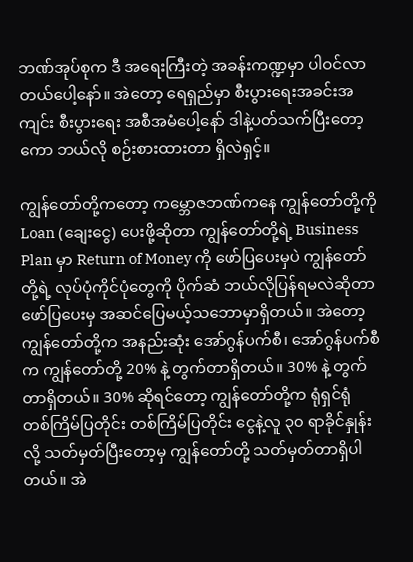ဘဏ်အုပ်စုက ဒီ အရေးကြီးတဲ့ အခန်းကဏ္ဍမှာ ပါဝင်လာတယ်ပေါ့နော်။ အဲတော့ ရေရှည်မှာ စီးပွားရေးအခင်းအကျင်း စီးပွားရေး အစီအမံပေါ့နော် ဒါနဲ့ပတ်သက်ပြီးတော့ကော ဘယ်လို စဉ်းစားထားတာ ရှိလဲရှင့်။

ကျွန်တော်တို့ကတော့ ကမ္ဘောဇဘဏ်ကနေ ကျွန်တော်တို့ကို Loan (ချေးငွေ) ပေးဖို့ဆိုတာ ကျွန်တော်တို့ရဲ့ Business Plan မှာ Return of Money ကို ဖော်ပြပေးမှပဲ ကျွန်တော်တို့ရဲ့ လုပ်ပုံကိုင်ပုံတွေကို ပိုက်ဆံ ဘယ်လိုပြန်ရမလဲဆိုတာ ဖော်ပြပေးမှ အဆင်ပြေမယ့်သဘောမှာရှိတယ်။ အဲတော့ ကျွန်တော်တို့က အနည်းဆုံး အော်ဂွန်ပက်စီ၊ အော်ဂွန်ပက်စီက ကျွန်တော်တို့ 20% နဲ့ တွက်တာရှိတယ်။ 30% နဲ့ တွက်တာရှိတယ်။ 30% ဆိုရင်တော့ ကျွန်တော်တို့က ရုံရှင်ရုံ တစ်ကြိမ်ပြတိုင်း တစ်ကြိမ်ပြတိုင်း ငွေနဲ့လူ ၃၀ ရာခိုင်နှုန်းလို့ သတ်မှတ်ပြီးတော့မှ ကျွန်တော်တို့ သတ်မှတ်တာရှိပါတယ်။ အဲ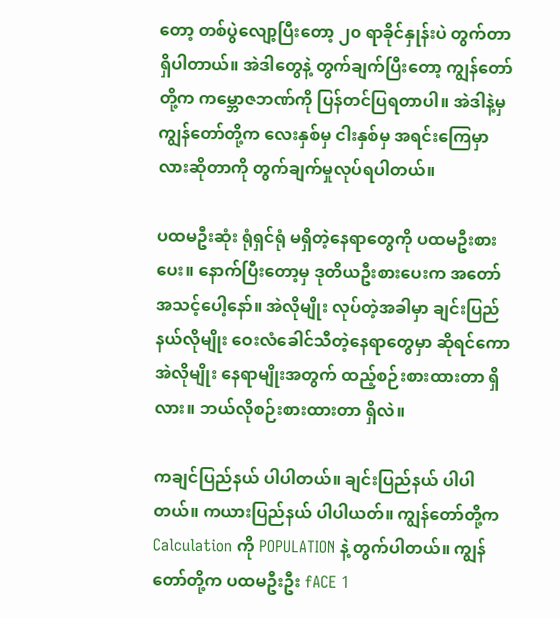တော့ တစ်ပွဲလျော့ပြီးတော့ ၂၀ ရာခိုင်နှုန်းပဲ တွက်တာရှိပါတာယ်။ အဲဒါတွေနဲ့ တွက်ချက်ပြီးတော့ ကျွန်တော်တို့က ကမ္ဘောဇဘဏ်ကို ပြန်တင်ပြရတာပါ။ အဲဒါနဲ့မှ ကျွန်တော်တို့က လေးနှစ်မှ ငါးနှစ်မှ အရင်းကြေမှာလားဆိုတာကို တွက်ချက်မှုလုပ်ရပါတယ်။

ပထမဦးဆုံး ရုံရှင်ရုံ မရှိတဲ့နေရာတွေကို ပထမဦးစားပေး။ နောက်ပြီးတော့မှ ဒုတိယဦးစားပေးက အတော်အသင့်ပေါ့နော်။ အဲလိုမျိုး လုပ်တဲ့အခါမှာ ချင်းပြည်နယ်လိုမျိုး ဝေးလံခေါင်သီတဲ့နေရာတွေမှာ ဆိုရင်ကော အဲလိုမျိုး နေရာမျိုးအတွက် ထည့်စဉ်းစားထားတာ ရှိလား။ ဘယ်လိုစဉ်းစားထားတာ ရှိလဲ။

ကချင်ပြည်နယ် ပါပါတယ်။ ချင်းပြည်နယ် ပါပါတယ်။ ကယားပြည်နယ် ပါပါယတ်။ ကျွန်တော်တို့က Calculation ကို POPULATION နဲ့ တွက်ပါတယ်။ ကျွန်တော်တို့က ပထမဦးဦး fACE 1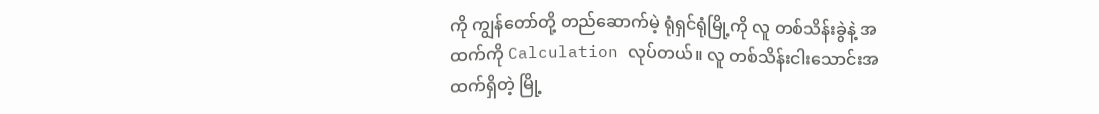ကို ကျွန်တော်တို့ တည်ဆောက်မဲ့ ရုံရှင်ရုံမြို့ကို လူ တစ်သိန်းခွဲနဲ့ အထက်ကို Calculation လုပ်တယ်။ လူ တစ်သိန်းငါးသောင်းအထက်ရှိတဲ့ မြို့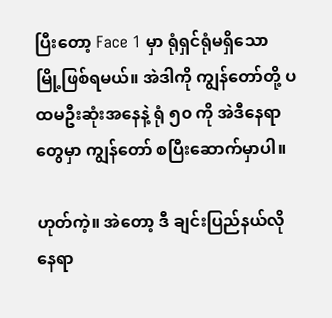ပြီးတော့ Face 1 မှာ ရုံရှင်ရုံမရှိသော မြို့ဖြစ်ရမယ်။ အဲဒါကို ကျွန်တော်တို့ ပထမဦးဆုံးအနေနဲ့ ရုံ ၅၀ ကို အဲဒီနေရာတွေမှာ ကျွန်တော် စပြီးဆောက်မှာပါ။

ဟုတ်ကဲ့။ အဲတော့ ဒီ ချင်းပြည်နယ်လိုနေရာ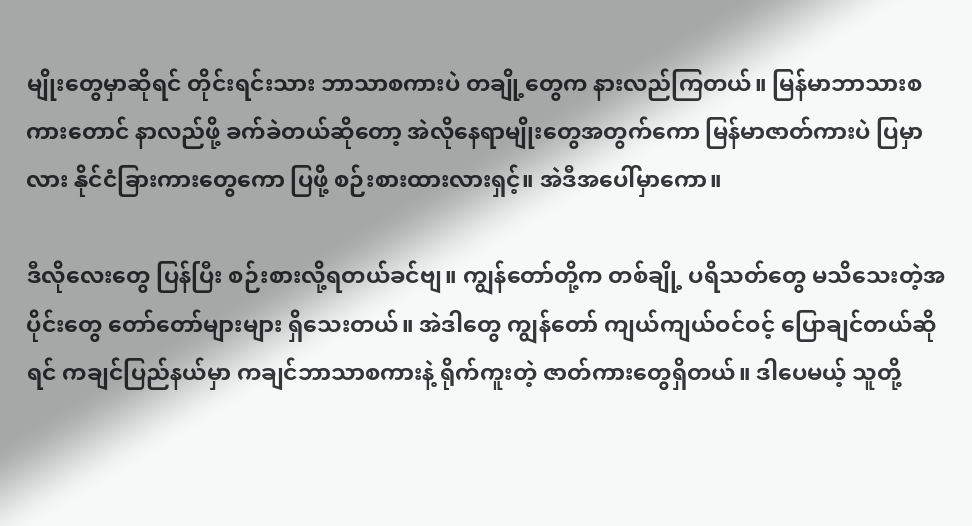မျိုးတွေမှာဆိုရင် တိုင်းရင်းသား ဘာသာစကားပဲ တချို့တွေက နားလည်ကြတယ်။ မြန်မာဘာသားစကားတောင် နာလည်ဖို့ ခက်ခဲတယ်ဆိုတော့ အဲလိုနေရာမျိုးတွေအတွက်ကော မြန်မာဇာတ်ကားပဲ ပြမှာလား နိုင်ငံခြားကားတွေကော ပြဖို့ စဉ်းစားထားလားရှင့်။ အဲဒီအပေါ်မှာကော။

ဒီလိုလေးတွေ ပြန်ပြီး စဉ်းစားလို့ရတယ်ခင်ဗျ။ ကျွန်တော်တို့က တစ်ချို့ ပရိသတ်တွေ မသိသေးတဲ့အပိုင်းတွေ တော်တော်များများ ရှိသေးတယ်။ အဲဒါတွေ ကျွန်တော် ကျယ်ကျယ်ဝင်ဝင့် ပြောချင်တယ်ဆိုရင် ကချင်ပြည်နယ်မှာ ကချင်ဘာသာစကားနဲ့ ရိုက်ကူးတဲ့ ဇာတ်ကားတွေရှိတယ်။ ဒါပေမယ့် သူတို့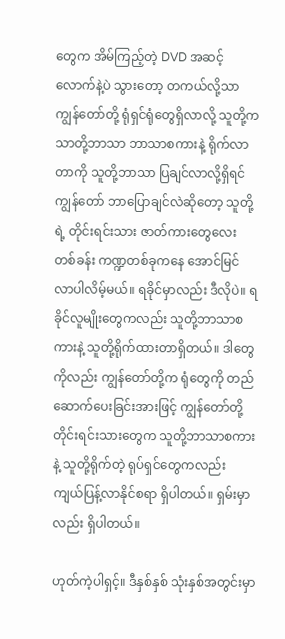တွေက အိမ်ကြည့်တဲ့ DVD အဆင့်လောက်နဲ့ပဲ သွားတော့ တကယ်လို့သာ ကျွန်တော်တို့ ရုံရှင်ရုံတွေရှိလာလို့ သူတို့က သာတို့ဘာသာ ဘာသာစကားနဲ့ ရိုက်လာတာကို သူတို့ဘာသာ ပြချင်လာလို့ရှိရင် ကျွန်တော် ဘာပြောချင်လဲဆိုတော့ သူတို့ရဲ့ တိုင်းရင်းသား ဇာတ်ကားတွေလေး တစ်ခန်း ကဏ္ဍတစ်ခုကနေ အောင်မြင်လာပါလိမ့်မယ်။ ရခိုင်မှာလည်း ဒီလိုပဲ။ ရခိုင်လူမျိုးတွေကလည်း သူတို့ဘာသာစကားနဲ့ သူတို့ရိုက်ထားတာရှိတယ်။ ဒါတွေကိုလည်း ကျွန်တော်တို့က ရုံတွေကို တည်ဆောက်ပေးခြင်းအားဖြင့် ကျွန်တော်တို့ တိုင်းရင်းသားတွေက သူတို့ဘာသာစကားနဲ့ သူတို့ရိုက်တဲ့ ရုပ်ရှင်တွေကလည်း ကျယ်ပြန့်လာနိုင်စရာ ရှိပါတယ်။ ရှမ်းမှာလည်း ရှိပါတယ်။

ဟုတ်ကဲ့ပါရှင့်။ ဒီနှစ်နှစ် သုံးနှစ်အတွင်းမှာ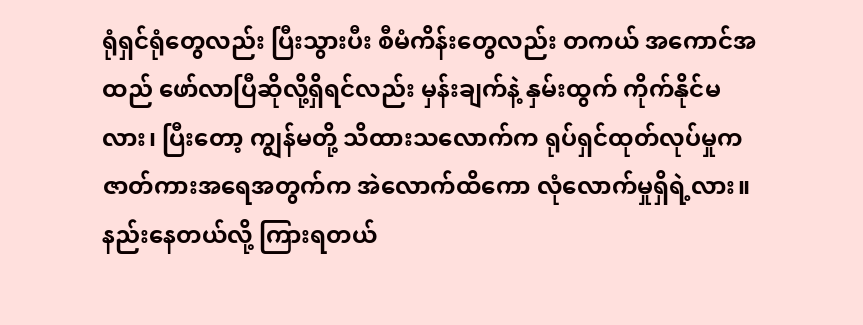ရုံရှင်ရုံတွေလည်း ပြီးသွားပီး စီမံကိန်းတွေလည်း တကယ် အကောင်အထည် ဖော်လာပြီဆိုလို့ရှိရင်လည်း မှန်းချက်နဲ့ နှမ်းထွက် ကိုက်နိုင်မလား၊ ပြီးတော့ ကျွန်မတို့ သိထားသလောက်က ရုပ်ရှင်ထုတ်လုပ်မှုက ဇာတ်ကားအရေအတွက်က အဲလောက်ထိကော လုံလောက်မှုရှိရဲ့လား။ နည်းနေတယ်လို့ ကြားရတယ်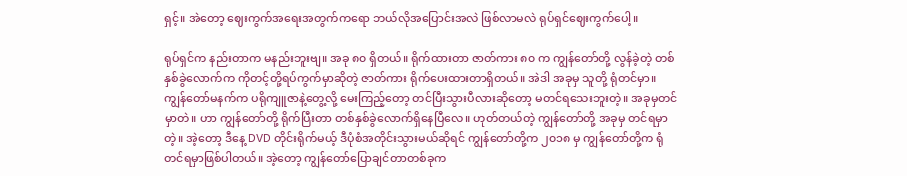ရှင့်။ အဲတော့ ဈေးကွက်အရေးအတွက်ကရော ဘယ်လိုအပြောင်းအလဲ ဖြစ်လာမလဲ ရုပ်ရှင်ဈေးကွက်ပေါ့။

ရုပ်ရှင်က နည်းတာက မနည်းဘူးဗျ။ အခု ၈၀ ရှိတယ်။ ရိုက်ထားတာ ဇာတ်ကား ၈၀ က ကျွန်တော်တို့ လွန်ခဲ့တဲ့ တစ်နှစ်ခွဲလောက်က ကိုတင့်တို့ရပ်ကွက်မှာဆိုတဲ့ ဇာတ်ကား ရိုက်ပေးထားတာရှိတယ်။ အဲဒါ အခုမှ သူတို့ ရုံတင်မှာ။ ကျွန်တော်မနက်က ပရိုကျူဇာနဲ့တွေ့လို့ မေးကြည့်တော့ တင်ပြီးသွားပီလားဆိုတော့ မတင်ရသေးဘူးတဲ့။ အခုမှတင်မှာတဲ။ ဟာ ကျွန်တော်တို့ ရိုက်ပြီးတာ တစ်နှစ်ခွဲလောက်ရှိနေပြီလေ။ ဟုတ်တယ်တဲ့ ကျွန်တော်တို့ အခုမှ တင်ရမှာတဲ့။ အဲ့တော့ ဒီနေ့ DVD တိုင်းရိုက်မယ့် ဒီပုံစံအတိုင်းသွားမယ်ဆိုရင် ကျွန်တော်တို့က ၂၀၁၈ မှ ကျွန်တော်တို့က ရုံတင်ရမှာဖြစ်ပါတယ်။ အဲ့တော့ ကျွန်တော်ပြောချင်တာတစ်ခုက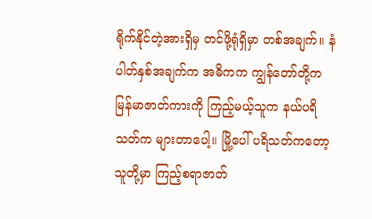ရိုက်နိုင်တဲ့အားရှိမှ တင်ဖို့ရုံရှိမှာ တစ်အချက်။ နံပါတ်နှစ်အချက်က အဓိကက ကျွန်တော်တို့က မြန်မာဇာတ်ကားကို ကြည့်မယ့်သူက နယ်ပရိသတ်က များတာပေါ့။ မြို့ပေါ် ပရိသတ်ကတော့ သူတို့မှာ ကြည့်စရာဇာတ်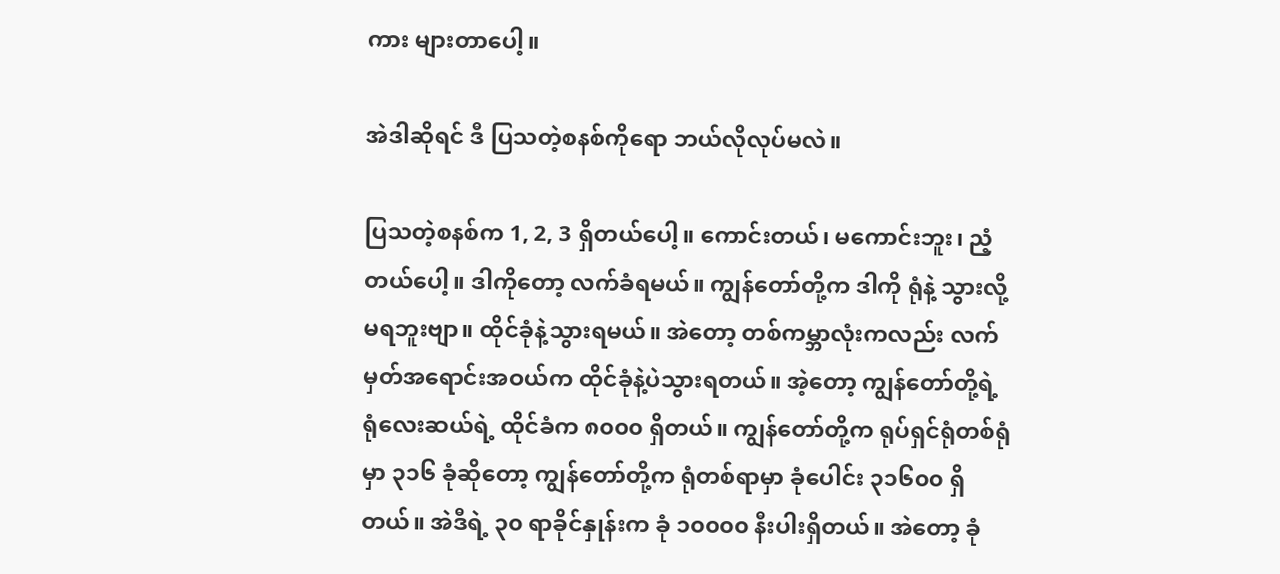ကား များတာပေါ့။

အဲဒါဆိုရင် ဒီ ပြသတဲ့စနစ်ကိုရော ဘယ်လိုလုပ်မလဲ။

ပြသတဲ့စနစ်က 1, 2, 3 ရှိတယ်ပေါ့။ ကောင်းတယ်၊ မကောင်းဘူး၊ ညံ့တယ်ပေါ့။ ဒါကိုတော့ လက်ခံရမယ်။ ကျွန်တော်တို့က ဒါကို ရုံနဲ့ သွားလို့မရဘူးဗျာ။ ထိုင်ခုံနဲ့သွားရမယ်။ အဲတော့ တစ်ကမ္ဘာလုံးကလည်း လက်မှတ်အရောင်းအဝယ်က ထိုင်ခုံနဲ့ပဲသွားရတယ်။ အဲ့တော့ ကျွန်တော်တို့ရဲ့ ရုံလေးဆယ်ရဲ့ ထိုင်ခံက ၈၀၀၀ ရှိတယ်။ ကျွန်တော်တို့က ရုပ်ရှင်ရုံတစ်ရုံမှာ ၃၁၆ ခုံဆိုတော့ ကျွန်တော်တို့က ရုံတစ်ရာမှာ ခုံပေါင်း ၃၁၆၀၀ ရှိတယ်။ အဲဒီရဲ့ ၃၀ ရာခိုင်နှုန်းက ခုံ ၁၀၀၀၀ နီးပါးရှိတယ်။ အဲတော့ ခုံ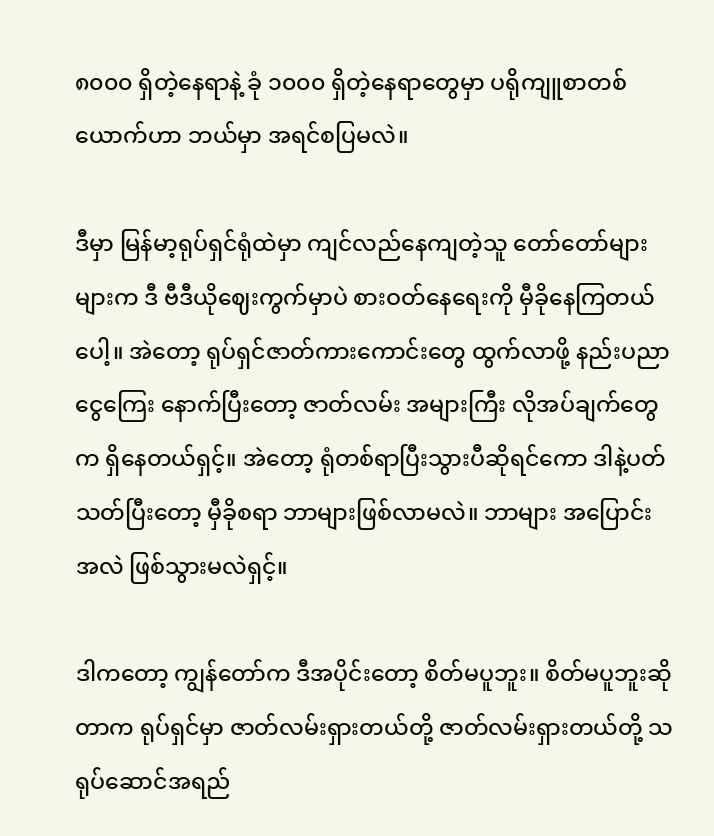၈၀၀၀ ရှိတဲ့နေရာနဲ့ ခုံ ၁၀၀၀ ရှိတဲ့နေရာတွေမှာ ပရိုကျူစာတစ်ယောက်ဟာ ဘယ်မှာ အရင်စပြမလဲ။

ဒီမှာ မြန်မာ့ရုပ်ရှင်ရုံထဲမှာ ကျင်လည်နေကျတဲ့သူ တော်တော်များများက ဒီ ဗီဒီယိုဈေးကွက်မှာပဲ စားဝတ်နေရေးကို မှီခိုနေကြတယ်ပေါ့။ အဲတော့ ရုပ်ရှင်ဇာတ်ကားကောင်းတွေ ထွက်လာဖို့ နည်းပညာငွေကြေး နောက်ပြီးတော့ ဇာတ်လမ်း အများကြီး လိုအပ်ချက်တွေက ရှိနေတယ်ရှင့်။ အဲတော့ ရုံတစ်ရာပြီးသွားပီဆိုရင်ကော ဒါနဲ့ပတ်သတ်ပြီးတော့ မှီခိုစရာ ဘာများဖြစ်လာမလဲ။ ဘာများ အပြောင်းအလဲ ဖြစ်သွားမလဲရှင့်။

ဒါကတော့ ကျွန်တော်က ဒီအပိုင်းတော့ စိတ်မပူဘူး။ စိတ်မပူဘူးဆိုတာက ရုပ်ရှင်မှာ ဇာတ်လမ်းရှားတယ်တို့ ဇာတ်လမ်းရှားတယ်တို့ သရုပ်ဆောင်အရည်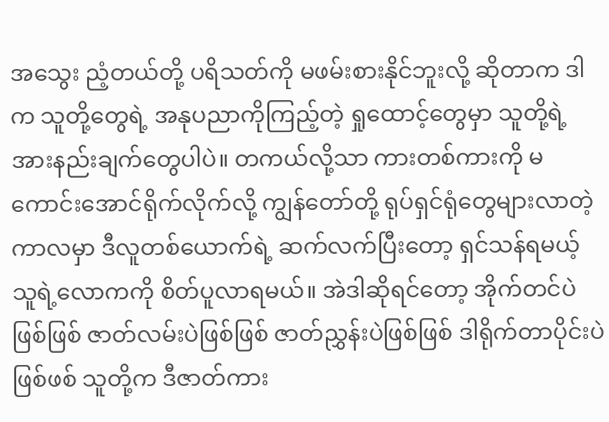အသွေး ညံ့တယ်တို့ ပရိသတ်ကို မဖမ်းစားနိုင်ဘူးလို့ ဆိုတာက ဒါက သူတို့တွေရဲ့ အနုပညာကိုကြည့်တဲ့ ရှုထောင့်တွေမှာ သူတို့ရဲ့ အားနည်းချက်တွေပါပဲ။ တကယ်လို့သာ ကားတစ်ကားကို မကောင်းအောင်ရိုက်လိုက်လို့ ကျွန်တော်တို့ ရုပ်ရှင်ရုံတွေများလာတဲ့ကာလမှာ ဒီလူတစ်ယောက်ရဲ့ ဆက်လက်ပြီးတော့ ရှင်သန်ရမယ့် သူရဲ့လောကကို စိတ်ပူလာရမယ်။ အဲဒါဆိုရင်တော့ အိုက်တင်ပဲဖြစ်ဖြစ် ဇာတ်လမ်းပဲဖြစ်ဖြစ် ဇာတ်ညွှန်းပဲဖြစ်ဖြစ် ဒါရိုက်တာပိုင်းပဲဖြစ်ဖစ် သူတို့က ဒီဇာတ်ကား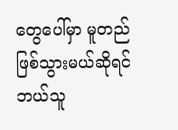တွေပေါ်မှာ မူတည်ဖြစ်သွားမယ်ဆိုရင် ဘယ်သူ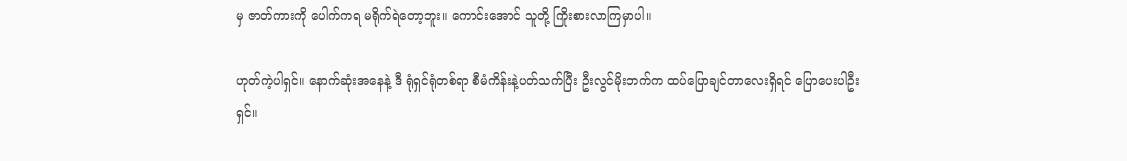မှ ဇာတ်ကားကို ပေါက်ကရ မရိုက်ရဲတော့ဘူး။ ကောင်းအောင် သူတို့ ကြိုးစားလာကြမှာပါ။

ဟုတ်ကဲ့ပါရှင်။ နောက်ဆုံးအနေနဲ့ ဒီ ရုံရှင်ရုံတစ်ရာ စီမံကိန်းနဲ့ပတ်သက်ပြီး ဦးလွင်မိုးဘက်က ထပ်ပြောချင်တာလေးရှိရင် ပြောပေးပါဦးရှင်။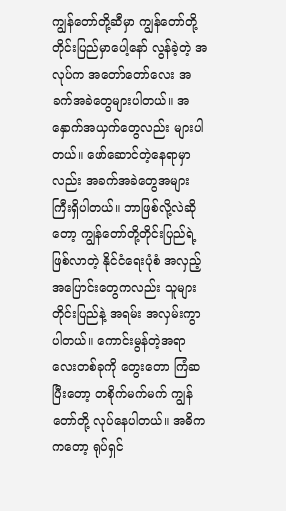ကျွန်တော်တို့ဆီမှာ ကျွန်တော်တို့ တိုင်းပြည်မှာပေါ့နော် လွန်ခဲ့တဲ့ အလုပ်က အတော်တော်လေး အခက်အခဲတွေများပါတယ်။ အနှောက်အယှက်တွေလည်း များပါတယ်။ ဖော်ဆောင်တဲ့နေရာမှာလည်း အခက်အခဲတွေအများကြီးရှိပါတယ်။ ဘာဖြစ်လို့လဲဆိုတော့ ကျွန်တော်တို့တိုင်းပြည်ရဲ့ ဖြစ်လာတဲ့ နိုင်ငံရေးပုံစံ အလှည့်အပြောင်းတွေကလည်း သူများတိုင်းပြည်နဲ့ အရမ်း အလှမ်းကွာပါတယ်။ ကောင်းမွန်တဲ့အရာလေးတစ်ခုကို တွေးတော ကြံဆပြီးတော့ တစိုက်မက်မက် ကျွန်တော်တို့ လုပ်နေပါတယ်။ အဓိကကတော့ ရုပ်ရှင်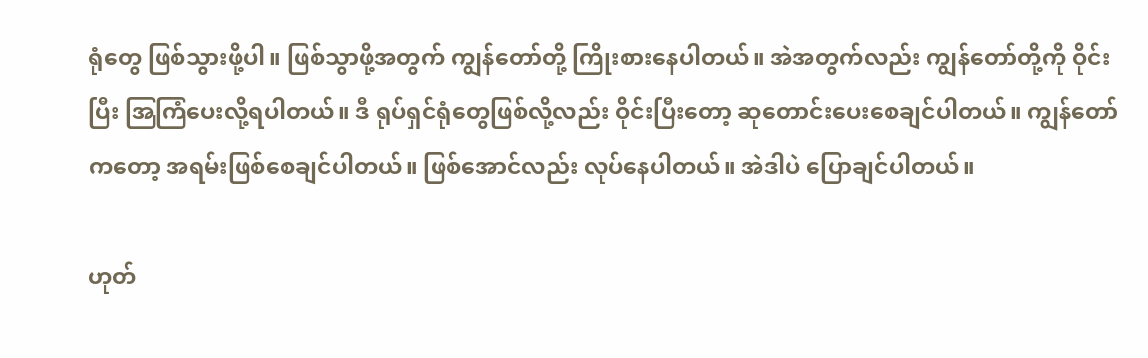ရုံတွေ ဖြစ်သွားဖို့ပါ။ ဖြစ်သွာဖို့အတွက် ကျွန်တော်တို့ ကြိုးစားနေပါတယ်။ အဲအတွက်လည်း ကျွန်တော်တို့ကို ဝိုင်းပြီး အြကြံပေးလို့ရပါတယ်။ ဒီ ရုပ်ရှင်ရုံတွေဖြစ်လို့လည်း ဝိုင်းပြီးတော့ ဆုတောင်းပေးစေချင်ပါတယ်။ ကျွန်တော်ကတော့ အရမ်းဖြစ်စေချင်ပါတယ်။ ဖြစ်အောင်လည်း လုပ်နေပါတယ်။ အဲဒါပဲ ပြောချင်ပါတယ်။

ဟုတ်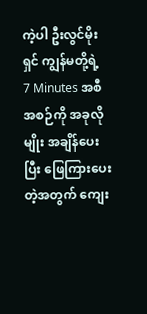ကဲ့ပါ ဦးလွင်မိုးရှင် ကျွန်မတို့ရဲ့  7 Minutes အစီအစဉ်ကို အခုလိုမျိုး အချိန်ပေးပြီး ဖြေကြားပေးတဲ့အတွက် ကျေး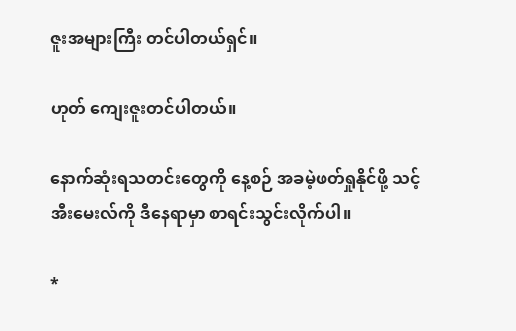ဇူးအများကြီး တင်ပါတယ်ရှင်။

ဟုတ် ကျေးဇူးတင်ပါတယ်။

နောက်ဆုံးရသတင်းတွေကို နေ့စဉ် အခမဲ့ဖတ်ရှုနိုင်ဖို့ သင့် အီးမေးလ်ကို ဒီနေရာမှာ စာရင်းသွင်းလိုက်ပါ။

*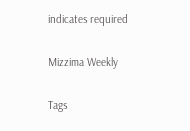indicates required

Mizzima Weekly

Tags